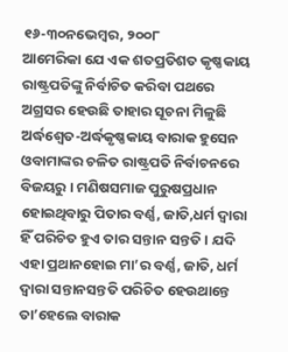୧୬-୩୦ନଭେମ୍ବର, ୨୦୦୮
ଆମେରିକା ଯେ ଏକ ଶତପ୍ରତିଶତ କୃଷ୍ଣକାୟ ରାଷ୍ଟ୍ରପତିଙ୍କୁ ନିର୍ବାଚିତ କରିବା ପଥରେ ଅଗ୍ରସର ହେଉଛି ତାହାର ସୂଚନା ମିଳୁଛି ଅର୍ଦ୍ଧଶ୍ୱେତ-ଅର୍ଦ୍ଧକୃଷ୍ଣକାୟ ବାରାକ ହୁସେନ ଓବାମାଙ୍କର ଚଳିତ ରାଷ୍ଟ୍ରପତି ନିର୍ବାଚନରେ ବିଜୟରୁ । ମଣିଷସମାଜ ପୁରୁଷପ୍ରଧାନ ହୋଇଥିବାରୁ ପିତାର ବର୍ଣ୍ଣ, ଜାତି,ଧର୍ମ ଦ୍ୱାରା ହିଁ ପରିଚିତ ହୁଏ ତାର ସନ୍ତାନ ସନ୍ତତି । ଯଦି ଏହା ପ୍ରଥାନହୋଇ ମା’ର ବର୍ଣ୍ଣ, ଜାତି, ଧର୍ମ ଦ୍ୱାରା ସନ୍ତାନସନ୍ତତି ପରିଚିତ ହେଉଥାନ୍ତେ ତା’ହେଲେ ବାରାକ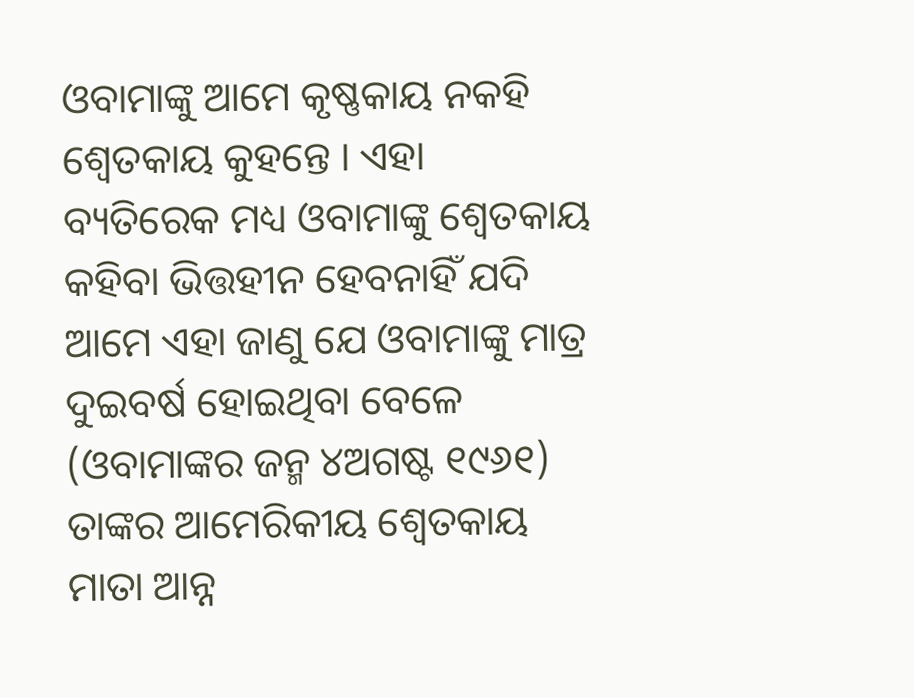ଓବାମାଙ୍କୁ ଆମେ କୃଷ୍ଣକାୟ ନକହି ଶ୍ୱେତକାୟ କୁହନ୍ତେ । ଏହା ବ୍ୟତିରେକ ମଧ୍ୟ ଓବାମାଙ୍କୁ ଶ୍ୱେତକାୟ କହିବା ଭିତ୍ତହୀନ ହେବନାହିଁ ଯଦି ଆମେ ଏହା ଜାଣୁ ଯେ ଓବାମାଙ୍କୁ ମାତ୍ର ଦୁଇବର୍ଷ ହୋଇଥିବା ବେଳେ (ଓବାମାଙ୍କର ଜନ୍ମ ୪ଅଗଷ୍ଟ ୧୯୬୧) ତାଙ୍କର ଆମେରିକୀୟ ଶ୍ୱେତକାୟ ମାତା ଆନ୍ନ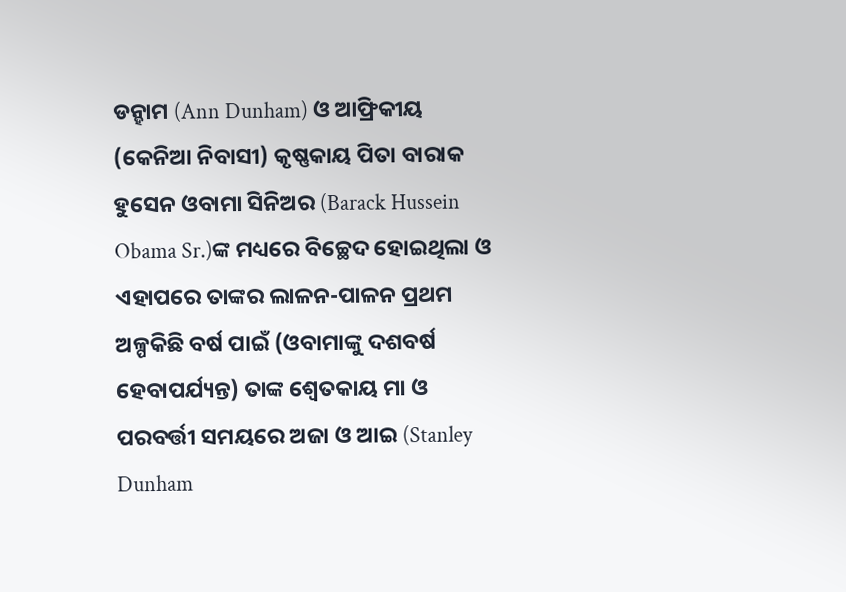ଡନ୍ହାମ (Ann Dunham) ଓ ଆଫ୍ରିକୀୟ (କେନିଆ ନିବାସୀ) କୃଷ୍ଣକାୟ ପିତା ବାରାକ ହୁସେନ ଓବାମା ସିନିଅର (Barack Hussein Obama Sr.)ଙ୍କ ମଧ୍ୟରେ ବିଚ୍ଛେଦ ହୋଇଥିଲା ଓ ଏହାପରେ ତାଙ୍କର ଲାଳନ-ପାଳନ ପ୍ରଥମ ଅଳ୍ପକିଛି ବର୍ଷ ପାଇଁ (ଓବାମାଙ୍କୁ ଦଶବର୍ଷ ହେବାପର୍ଯ୍ୟନ୍ତ) ତାଙ୍କ ଶ୍ୱେତକାୟ ମା ଓ ପରବର୍ତ୍ତୀ ସମୟରେ ଅଜା ଓ ଆଇ (Stanley Dunham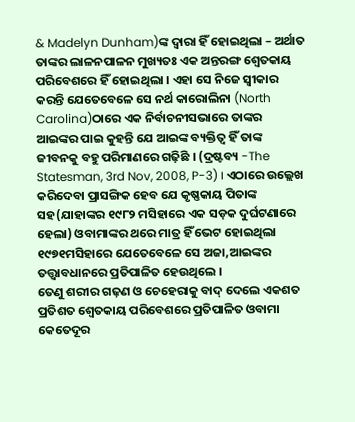& Madelyn Dunham)ଙ୍କ ଦ୍ୱାରା ହିଁ ହୋଇଥିଲା – ଅର୍ଥାତ ତାଙ୍କର ଲାଳନପାଳନ ମୁଖ୍ୟତଃ ଏକ ଅନ୍ତରଙ୍ଗ ଶ୍ୱେତକାୟ ପରିବେଶରେ ହିଁ ହୋଇଥିଲା । ଏହା ସେ ନିଜେ ସ୍ୱୀକାର କରନ୍ତି ଯେତେବେଳେ ସେ ନର୍ଥ କାରୋଲିନା (North Carolina)ଠାରେ ଏକ ନିର୍ବାଚନୀସଭାରେ ତାଙ୍କର ଆଇଙ୍କର ପାଇ କୁହନ୍ତି ଯେ ଆଇଙ୍କ ବ୍ୟକ୍ତିତ୍ୱ ହିଁ ତାଙ୍କ ଜୀବନକୁ ବହୁ ପରିମାଣରେ ଗଢ଼ିଛି । (ଦ୍ରଷ୍ଟବ୍ୟ -The Statesman, 3rd Nov, 2008, P-3) । ଏଠାରେ ଉଲ୍ଲେଖ କରିଦେବା ପ୍ରାସଙ୍ଗିକ ହେବ ଯେ କୃଷ୍ଣକାୟ ପିତାଙ୍କ ସହ(ଯାହାଙ୍କର ୧୯୮୨ ମସିହାରେ ଏକ ସଡ଼କ ଦୁର୍ଘଟଣାରେ ହେଲା) ଓବାମାଙ୍କର ଥରେ ମାତ୍ର ହିଁ ଭେଟ ହୋଇଥିଲା ୧୯୭୧ମସିହାରେ ଯେତେବେଳେ ସେ ଅଜା,ଆଇଙ୍କର ତତ୍ତ୍ୱାବଧାନରେ ପ୍ରତିପାଳିତ ହେଉଥିଲେ ।
ତେଣୁ ଶରୀର ଗଢ଼ଣ ଓ ଚେହେରାକୁ ବାଦ୍ ଦେଲେ ଏକଶତ ପ୍ରତିଶତ ଶ୍ୱେତକାୟ ପରିବେଶରେ ପ୍ରତିପାଳିତ ଓବାମା କେତେଦୂର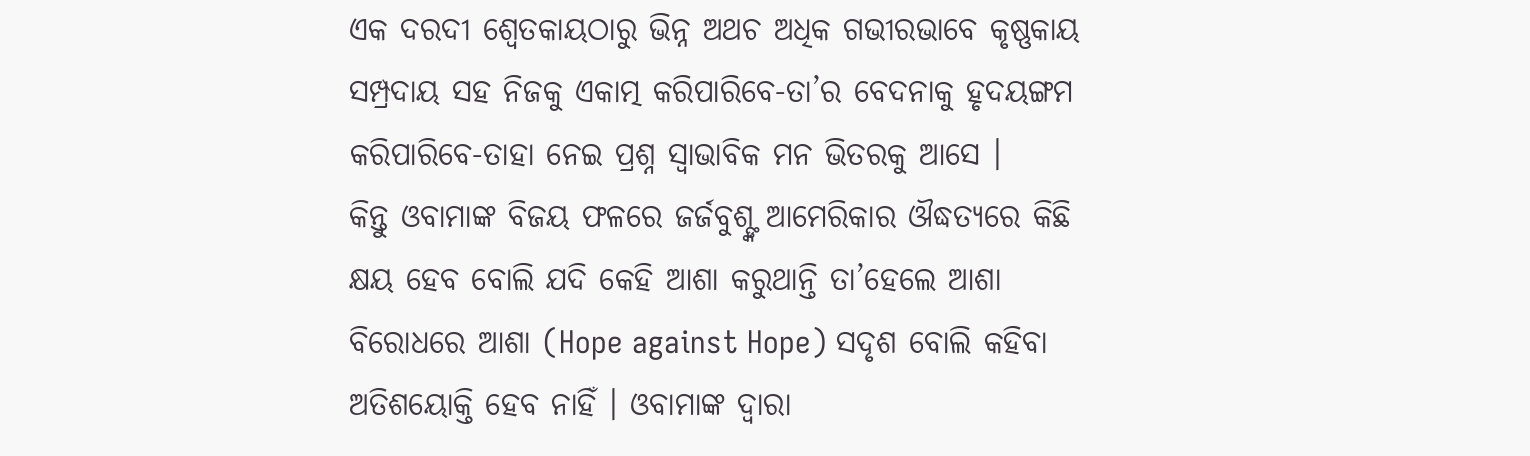ଏକ ଦରଦୀ ଶ୍ୱେତକାୟଠାରୁ ଭିନ୍ନ ଅଥଚ ଅଧିକ ଗଭୀରଭାବେ କୃଷ୍ଣକାୟ ସମ୍ପ୍ରଦାୟ ସହ ନିଜକୁ ଏକାତ୍ମ କରିପାରିବେ-ତା’ର ବେଦନାକୁ ହୃଦୟଙ୍ଗମ କରିପାରିବେ-ତାହା ନେଇ ପ୍ରଶ୍ନ ସ୍ୱାଭାବିକ ମନ ଭିତରକୁ ଆସେ ।
କିନ୍ତୁ ଓବାମାଙ୍କ ବିଜୟ ଫଳରେ ଜର୍ଜବୁଶ୍ଙ୍କ ଆମେରିକାର ଔଦ୍ଧତ୍ୟରେ କିଛି କ୍ଷୟ ହେବ ବୋଲି ଯଦି କେହି ଆଶା କରୁଥାନ୍ତି ତା’ହେଲେ ଆଶା ବିରୋଧରେ ଆଶା (Hope against Hope) ସଦୃଶ ବୋଲି କହିବା ଅତିଶୟୋକ୍ତି ହେବ ନାହିଁ । ଓବାମାଙ୍କ ଦ୍ୱାରା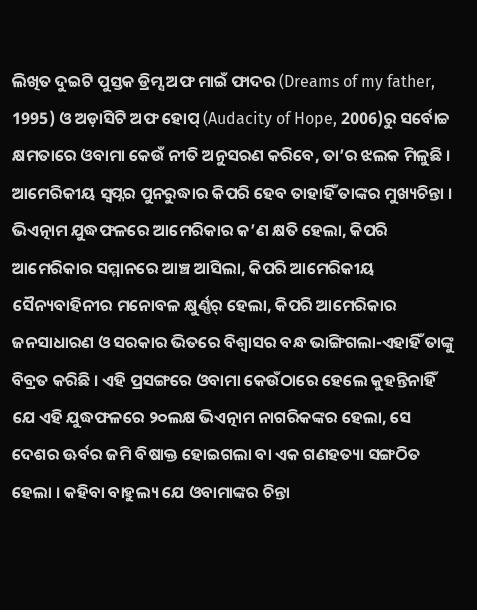ଲିଖିତ ଦୁଇଟି ପୁସ୍ତକ ଡ୍ରିମ୍ସ ଅଫ ମାଇଁ ଫାଦର (Dreams of my father, 1995) ଓ ଅଡ଼ାସିଟି ଅଫ ହୋପ୍ (Audacity of Hope, 2006)ରୁ ସର୍ବୋଚ୍ଚ କ୍ଷମତାରେ ଓବାମା କେଉଁ ନୀତି ଅନୁସରଣ କରିବେ, ତା’ର ଝଲକ ମିଳୁଛି । ଆମେରିକୀୟ ସ୍ୱପ୍ନର ପୁନରୁଦ୍ଧାର କିପରି ହେବ ତାହାହିଁ ତାଙ୍କର ମୁଖ୍ୟଚିନ୍ତା । ଭିଏତ୍ନାମ ଯୁଦ୍ଧଫଳରେ ଆମେରିକାର କ’ଣ କ୍ଷତି ହେଲା, କିପରି ଆମେରିକାର ସମ୍ମାନରେ ଆଞ୍ଚ ଆସିଲା, କିପରି ଆମେରିକୀୟ ସୈନ୍ୟବାହିନୀର ମନୋବଳ କ୍ଷୁର୍ଣ୍ଣର୍ ହେଲା, କିପରି ଆମେରିକାର ଜନସାଧାରଣ ଓ ସରକାର ଭିତରେ ବିଶ୍ୱାସର ବନ୍ଧ ଭାଙ୍ଗିଗଲା-ଏହାହିଁ ତାଙ୍କୁ ବିବ୍ରତ କରିଛି । ଏହି ପ୍ରସଙ୍ଗରେ ଓବାମା କେଉଁଠାରେ ହେଲେ କୁହନ୍ତିନାହିଁ ଯେ ଏହି ଯୁଦ୍ଧଫଳରେ ୨୦ଲକ୍ଷ ଭିଏତ୍ନାମ ନାଗରିକଙ୍କର ହେଲା, ସେ ଦେଶର ଊର୍ବର ଜମି ବିଷାକ୍ତ ହୋଇଗଲା ବା ଏକ ଗଣହତ୍ୟା ସଙ୍ଗଠିତ ହେଲା । କହିବା ବାହୁଲ୍ୟ ଯେ ଓବାମାଙ୍କର ଚିନ୍ତା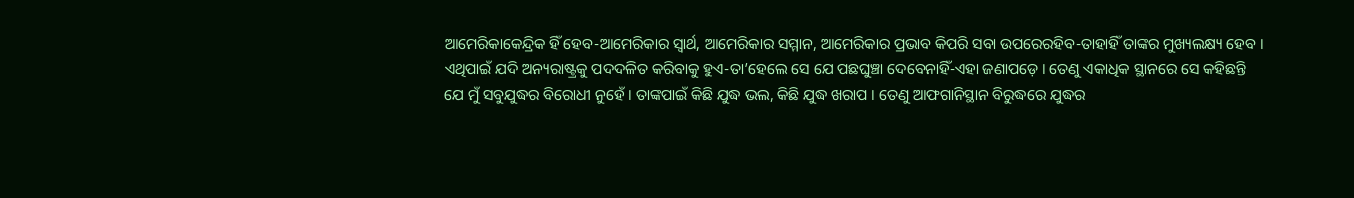ଆମେରିକାକେନ୍ଦ୍ରିକ ହିଁ ହେବ-ଆମେରିକାର ସ୍ୱାର୍ଥ, ଆମେରିକାର ସମ୍ମାନ, ଆମେରିକାର ପ୍ରଭାବ କିପରି ସବା ଉପରେରହିବ-ତାହାହିଁ ତାଙ୍କର ମୁଖ୍ୟଲକ୍ଷ୍ୟ ହେବ । ଏଥିପାଇଁ ଯଦି ଅନ୍ୟରାଷ୍ଟ୍ରକୁ ପଦଦଳିତ କରିବାକୁ ହୁଏ-ତା’ହେଲେ ସେ ଯେ ପଛଘୁଞ୍ଚା ଦେବେନାହିଁ-ଏହା ଜଣାପଡ଼େ । ତେଣୁ ଏକାଧିକ ସ୍ଥାନରେ ସେ କହିଛନ୍ତି ଯେ ମୁଁ ସବୁଯୁଦ୍ଧର ବିରୋଧୀ ନୁହେଁ । ତାଙ୍କପାଇଁ କିଛି ଯୁଦ୍ଧ ଭଲ, କିଛି ଯୁଦ୍ଧ ଖରାପ । ତେଣୁ ଆଫଗାନିସ୍ଥାନ ବିରୁଦ୍ଧରେ ଯୁଦ୍ଧର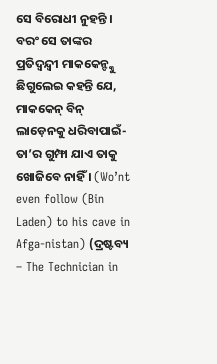ସେ ବିରୋଧୀ ନୁହନ୍ତି । ବରଂ ସେ ତାଙ୍କର ପ୍ରତିଦ୍ୱନ୍ଦ୍ୱୀ ମାକକେନ୍ଙ୍କୁ ଛିଗୁଲେଇ କହନ୍ତି ଯେ, ମାକକେନ୍ ବିନ୍ ଲାଡ଼େନକୁ ଧରିବାପାଇଁ-ତା’ର ଗୁମ୍ଫା ଯାଏ ତାକୁ ଖୋଜିବେ ନାହିଁ । (Wo’nt even follow (Bin Laden) to his cave in Afga-nistan) (ଦ୍ରଷ୍ଟବ୍ୟ – The Technician in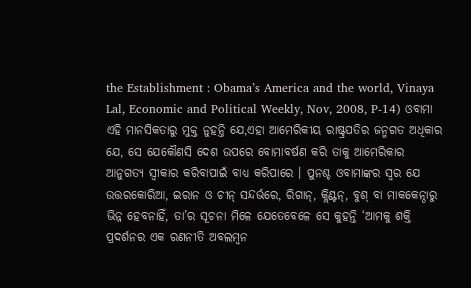the Establishment : Obama’s America and the world, Vinaya Lal, Economic and Political Weekly, Nov, 2008, P-14) ଓବାମା ଏହି ମାନସିକତାରୁ ମୁକ୍ତ ନୁହନ୍ତି ଯେ,ଏହା ଆମେରିକୀୟ ରାଷ୍ଟ୍ରପତିର ଜନ୍ମଗତ ଅଧିକାର ଯେ, ସେ ଯେକୌଣସି ଦେଶ ଉପରେ ବୋମାବର୍ଷଣ କରି ତାକୁ ଆମେରିକାର ଆନୁଗତ୍ୟ ସ୍ୱୀକାର କରିବାପାଇଁ ବାଧ୍ୟ କରିପାରେ । ପୁନଶ୍ଚ ଓବାମାଙ୍କର ସ୍ୱର ଯେ ଉତ୍ତରକୋରିଆ, ଇରାନ ଓ ଚୀନ୍ ସନ୍ଦର୍ଭରେ, ରିଗାନ୍, କ୍ଲିଣ୍ଟନ୍, ବୁଶ୍ ବା ମାକକେନ୍ଠାରୁ ଭିନ୍ନ ହେବନାହିଁ, ତା’ର ସୂଚନା ମିଳେ ଯେତେବେଳେ ସେ କୁହନ୍ତି ‘ଆମକୁ ଶକ୍ତି ପ୍ରଦର୍ଶନର ଏକ ରଣନୀତି ଅବଲମ୍ବନ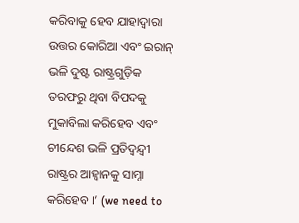କରିବାକୁ ହେବ ଯାହାଦ୍ୱାରା ଉତ୍ତର କୋରିଆ ଏବଂ ଇରାନ୍ ଭଳି ଦୁଷ୍ଟ ରାଷ୍ଟ୍ରଗୁଡ଼ିକ ତରଫରୁ ଥିବା ବିପଦକୁ ମୁକାବିଲା କରିହେବ ଏବଂ ଚୀନ୍ଦେଶ ଭଳି ପ୍ରତିଦ୍ୱନ୍ଦ୍ୱୀ ରାଷ୍ଟ୍ରର ଆହ୍ୱାନକୁ ସାମ୍ନା କରିହେବ ।’ (we need to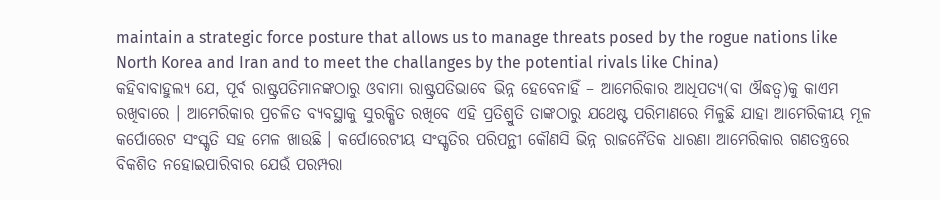maintain a strategic force posture that allows us to manage threats posed by the rogue nations like North Korea and Iran and to meet the challanges by the potential rivals like China)
କହିବାବାହୁଲ୍ୟ ଯେ, ପୂର୍ବ ରାଷ୍ଟ୍ରପତିମାନଙ୍କଠାରୁ ଓବାମା ରାଷ୍ଟ୍ରପତିଭାବେ ଭିନ୍ନ ହେବେନାହିଁ – ଆମେରିକାର ଆଧିପତ୍ୟ(ବା ଔଦ୍ଧତ୍ୱ)କୁ କାଏମ ରଖିବାରେ । ଆମେରିକାର ପ୍ରଚଳିତ ବ୍ୟବସ୍ଥାକୁ ସୁରକ୍ଷିତ ରଖିବେ ଏହି ପ୍ରତିଶ୍ରୁତି ତାଙ୍କଠାରୁ ଯଥେଷ୍ଟ ପରିମାଣରେ ମିଳୁଛି ଯାହା ଆମେରିକୀୟ ମୂଳ କର୍ପୋରେଟ ସଂସ୍କୃତି ସହ ମେଳ ଖାଉଛି । କର୍ପୋରେଟୀୟ ସଂସ୍କୃତିର ପରିପନ୍ଥୀ କୌଣସି ଭିନ୍ନ ରାଜନୈତିକ ଧାରଣା ଆମେରିକାର ଗଣତନ୍ତ୍ରରେ ବିକଶିତ ନହୋଇପାରିବାର ଯେଉଁ ପରମ୍ପରା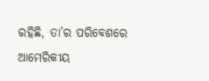ରହିଛି, ତା’ର ପରିବେଶରେ ଆମେରିକୀୟ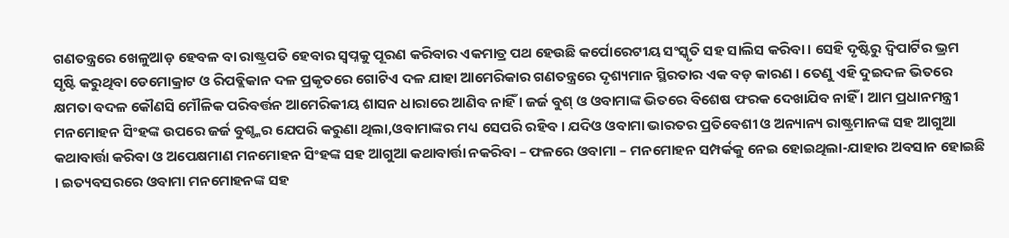ଗଣତନ୍ତ୍ରରେ ଖେଳୁଆଡ଼ ହେବଳ ବା ରାଷ୍ଟ୍ରପତି ହେବାର ସ୍ୱପ୍ନକୁ ପୂରଣ କରିବାର ଏକମାତ୍ର ପଥ ହେଉଛି କର୍ପୋରେଟୀୟ ସଂସ୍କୃତି ସହ ସାଲିସ କରିବା । ସେହି ଦୃଷ୍ଟିରୁ ଦ୍ୱିପାର୍ଟିର ଭ୍ରମ ସୃଷ୍ଟି କରୁଥିବା ଡେମୋକ୍ରାଟ ଓ ରିପବ୍ଲିକାନ ଦଳ ପ୍ରକୃତରେ ଗୋଟିଏ ଦଳ ଯାହା ଆମେରିକାର ଗଣତନ୍ତ୍ରରେ ଦୃଶ୍ୟମାନ ସ୍ଥିରତାର ଏକ ବଡ଼ କାରଣ । ତେଣୁ ଏହି ଦୁଇଦଳ ଭିତରେ କ୍ଷମତା ବଦଳ କୌଣସି ମୌଳିକ ପରିବର୍ତ୍ତନ ଆମେରିକୀୟ ଶାସନ ଧାରାରେ ଆଣିବ ନାହିଁ । ଜର୍ଜ ବୁଶ୍ ଓ ଓବାମାଙ୍କ ଭିତରେ ବିଶେଷ ଫରକ ଦେଖାଯିବ ନାହିଁ । ଆମ ପ୍ରଧାନମନ୍ତ୍ରୀ ମନମୋହନ ସିଂହଙ୍କ ଉପରେ ଜର୍ଜ ବୁଶ୍ଙ୍କର ଯେପରି କରୁଣା ଥିଲା,ଓବାମାଙ୍କର ମଧ୍ୟ ସେପରି ରହିବ । ଯଦିଓ ଓବାମା ଭାରତର ପ୍ରତିବେଶୀ ଓ ଅନ୍ୟାନ୍ୟ ରାଷ୍ଟ୍ରମାନଙ୍କ ସହ ଆଗୁଆ କଥାବାର୍ତ୍ତା କରିବା ଓ ଅପେକ୍ଷମାଣ ମନମୋହନ ସିଂହଙ୍କ ସହ ଆଗୁଆ କଥାବାର୍ତ୍ତା ନକରିବା – ଫଳରେ ଓବାମା – ମନମୋହନ ସମ୍ପର୍କକୁ ନେଇ ହୋଇଥିଲା-ଯାହାର ଅବସାନ ହୋଇଛି । ଇତ୍ୟବସରରେ ଓବାମା ମନମୋହନଙ୍କ ସହ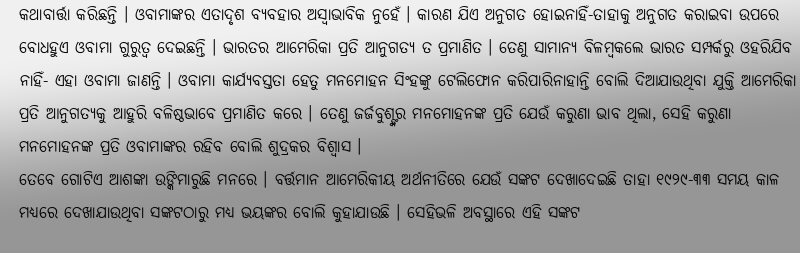କଥାବାର୍ତ୍ତା କରିଛନ୍ତି । ଓବାମାଙ୍କର ଏତାଦୃଶ ବ୍ୟବହାର ଅସ୍ୱାଭାବିକ ନୁହେଁ । କାରଣ ଯିଏ ଅନୁଗତ ହୋଇନାହିଁ-ତାହାକୁ ଅନୁଗତ କରାଇବା ଉପରେ ବୋଧହୁଏ ଓବାମା ଗୁରୁତ୍ୱ ଦେଇଛନ୍ତି । ଭାରତର ଆମେରିକା ପ୍ରତି ଆନୁଗତ୍ୟ ତ ପ୍ରମାଣିତ । ତେଣୁ ସାମାନ୍ୟ ବିଳମ୍ବକଲେ ଭାରତ ସମ୍ପର୍କରୁ ଓହରିଯିବ ନାହିଁ- ଏହା ଓବାମା ଜାଣନ୍ତି । ଓବାମା କାର୍ଯ୍ୟବସ୍ତତା ହେତୁ ମନମୋହନ ସିଂହଙ୍କୁ ଟେଲିଫୋନ କରିପାରିନାହାନ୍ତି ବୋଲି ଦିଆଯାଉଥିବା ଯୁକ୍ତି ଆମେରିକା ପ୍ରତି ଆନୁଗତ୍ୟକୁ ଆହୁରି ବଳିଷ୍ଠଭାବେ ପ୍ରମାଣିତ କରେ । ତେଣୁ ଜର୍ଜବୁଶ୍ଙ୍କର ମନମୋହନଙ୍କ ପ୍ରତି ଯେଉଁ କରୁଣା ଭାବ ଥିଲା, ସେହି କରୁଣା ମନମୋହନଙ୍କ ପ୍ରତି ଓବାମାଙ୍କର ରହିବ ବୋଲି ଶୁଦ୍ରକର ବିଶ୍ୱାସ ।
ତେବେ ଗୋଟିଏ ଆଶଙ୍କା ଉଙ୍କିମାରୁଛି ମନରେ । ବର୍ତ୍ତମାନ ଆମେରିକୀୟ ଅର୍ଥନୀତିରେ ଯେଉଁ ସଙ୍କଟ ଦେଖାଦେଇଛି ତାହା ୧୯୨୯-୩୩ ସମୟ କାଳ ମଧ୍ୟରେ ଦେଖାଯାଉଥିବା ସଙ୍କଟଠାରୁ ମଧ୍ୟ ଭୟଙ୍କର ବୋଲି କୁହାଯାଉଛି । ସେହିଭଳି ଅବସ୍ଥାରେ ଏହି ସଙ୍କଟ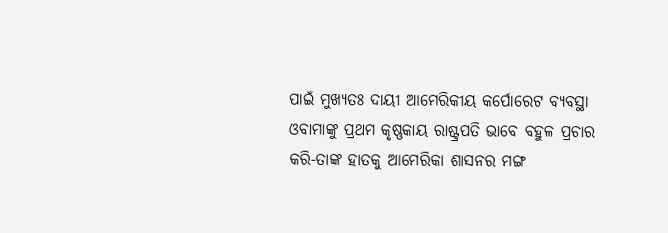ପାଇଁ ମୁଖ୍ୟତଃ ଦାୟୀ ଆମେରିକୀୟ କର୍ପୋରେଟ ବ୍ୟବସ୍ଥା ଓବାମାଙ୍କୁ ପ୍ରଥମ କୃଷ୍ଣକାୟ ରାଷ୍ଟ୍ରପତି ଭାବେ ବହୁଳ ପ୍ରଚାର କରି-ତାଙ୍କ ହାତକୁ ଆମେରିକା ଶାସନର ମଙ୍ଗ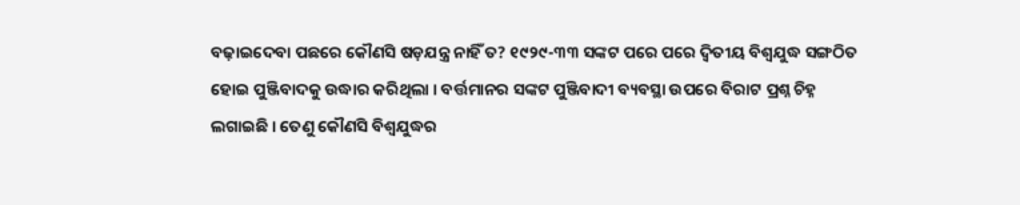ବଢ଼ାଇଦେବା ପଛରେ କୌଣସି ଷଡ଼ଯନ୍ତ୍ର ନାହିଁ ତ? ୧୯୨୯-୩୩ ସଙ୍କଟ ପରେ ପରେ ଦ୍ୱିତୀୟ ବିଶ୍ୱଯୁଦ୍ଧ ସଙ୍ଗଠିତ ହୋଇ ପୁଞ୍ଜିବାଦକୁ ଉଦ୍ଧାର କରିଥିଲା । ବର୍ତ୍ତମାନର ସଙ୍କଟ ପୁଞ୍ଜିବାଦୀ ବ୍ୟବସ୍ଥା ଉପରେ ବିରାଟ ପ୍ରଶ୍ନ ଚିହ୍ନ ଲଗାଇଛି । ତେଣୁ କୌଣସି ବିଶ୍ୱଯୁଦ୍ଧର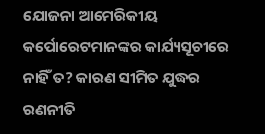ଯୋଜନା ଆମେରିକୀୟ କର୍ପୋରେଟମାନଙ୍କର କାର୍ଯ୍ୟସୂଚୀରେ ନାହିଁ ତ? କାରଣ ସୀମିତ ଯୁଦ୍ଧର ରଣନୀତି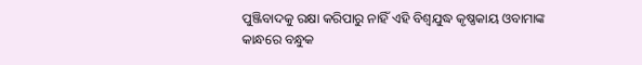ପୁଞ୍ଜିବାଦକୁ ରକ୍ଷା କରିପାରୁ ନାହିଁ ଏହି ବିଶ୍ୱଯୁଦ୍ଧ କୃଷ୍ଣକାୟ ଓବାମାଙ୍କ କାନ୍ଧରେ ବନ୍ଧୁକ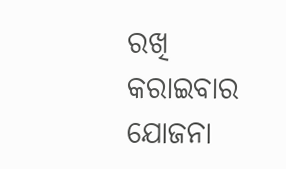ରଖି କରାଇବାର ଯୋଜନା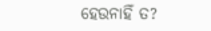ହେଉନାହିଁ ତ?